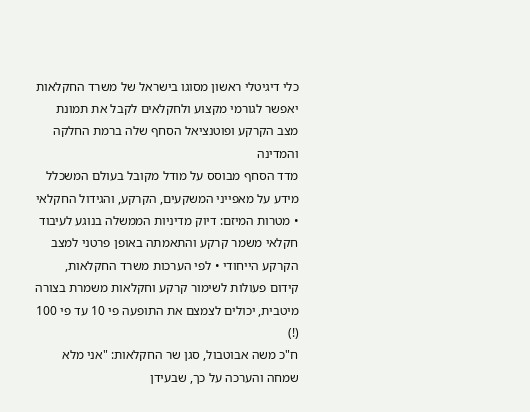כלי דיגיטלי ראשון מסוגו בישראל של משרד החקלאות יאפשר לגורמי מקצוע ולחקלאים לקבל את תמונת מצב הקרקע ופוטנציאל הסחף שלה ברמת החלקה והמדינה
מדד הסחף מבוסס על מודל מקובל בעולם המשכלל מידע על מאפייני המשקעים, הקרקע, והגידול החקלאי • מטרות המיזם: דיוק מדיניות הממשלה בנוגע לעיבוד חקלאי משמר קרקע והתאמתה באופן פרטני למצב הקרקע הייחודי • לפי הערכות משרד החקלאות, קידום פעולות לשימור קרקע וחקלאות משמרת בצורה מיטבית, יכולים לצמצם את התופעה פי 10 עד פי 100 (!)
ח"כ משה אבוטבול, סגן שר החקלאות: "אני מלא שמחה והערכה על כך, שבעידן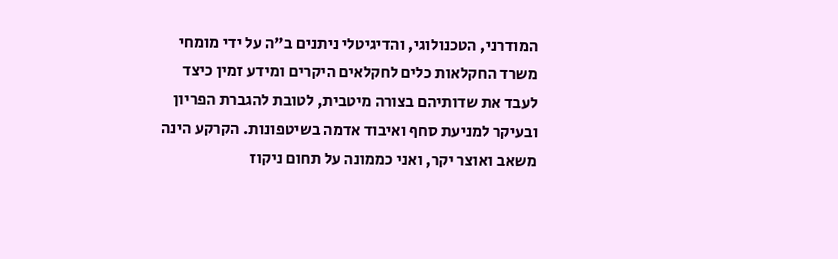המודרני, הטכנולוגי, והדיגיטלי ניתנים ב"ה על ידי מומחי משרד החקלאות כלים לחקלאים היקרים ומידע זמין כיצד לעבד את שדותיהם בצורה מיטבית, לטובת להגברת הפריון ובעיקר למניעת סחף ואיבוד אדמה בשיטפונות. הקרקע הינה משאב ואוצר יקר, ואני כממונה על תחום ניקוז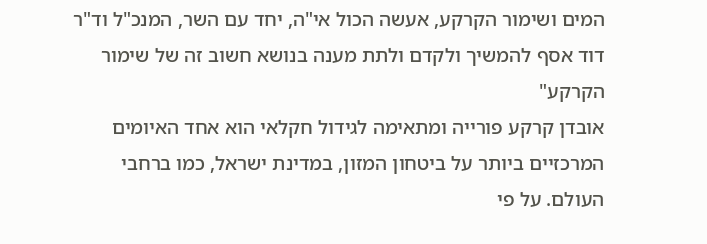המים ושימור הקרקע, אעשה הכול אי"ה, יחד עם השר, המנכ"ל וד"ר דוד אסף להמשיך ולקדם ולתת מענה בנושא חשוב זה של שימור הקרקע"
אובדן קרקע פורייה ומתאימה לגידול חקלאי הוא אחד האיומים המרכזיים ביותר על ביטחון המזון, במדינת ישראל, כמו ברחבי העולם. על פי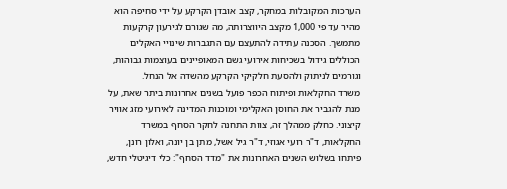הערכות המקובלות במחקר, קצב אובדן הקרקע על ידי סחיפה הוא מהיר עד פי 1,000 מקצב היווצרותה, מה שגורם לגירעון קרקעות מתמשך. הסכנה עתידה להתעצם עם התגברות שינויי האקלים הכוללים גידול בשכיחות אירועי גשם המאופיינים בעוצמות גבוהות, וגורמים לניתוק ולהסעת חלקיקי הקרקע מהשדה אל הנחל.
משרד החקלאות ופיתוח הכפר פועל בשנים אחרונות ביתר שאת, על מנת להגביר את החוסן האקלימי ומוכנות המדינה לאירועי מזג אוויר קיצוני. כחלק ממהלך זה, צוות התחנה לחקר הסחף במשרד החקלאות, ד"ר רועי אגוזי, ד"ר גיל אשל, מתן בן יונה, ואלון רונן, פיתחו בשלוש השנים האחרונות את "מדד הסחף": כלי דיגיטלי חדש,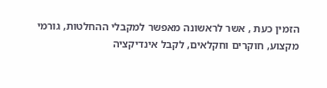הזמין כעת , אשר לראשונה מאפשר למקבלי ההחלטות, גורמי מקצוע, חוקרים וחקלאים, לקבל אינדיקציה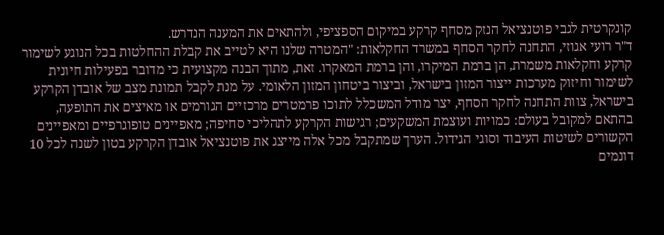קונקרטית לגבי פוטנציאל הנזק מסחף קרקע במיקום הספציפי, ולהתאים את המענה הנדרש.
ד"ר רועי אגוזי, התחנה לחקר הסחף במשרד החקלאות: "המטרה שלנו היא לטייב את קבלת ההחלטות בכל הנוגע לשימור קרקע וחקלאות משמרת, הן ברמת המיקרו, והן ברמת המאקרו. זאת, מתוך הבנה מקצועית כי מדובר בפעילות חיונית לשימור וחיזוק מערכות ייצור המזון בישראל, וביצור ביטחון המזון הלאומי. על מנת לקבל תמונת מצב של אובדן הקרקע בישראל, צוות התחנה לחקר הסחף, יצר מודל המשכלל לתוכו פרמטרים מרכזיים הגורמים או מאיצים את התופעה, בהתאם למקובל בעולם: כמויות ועוצמת המשקעים; רגישות הקרקע לתהליכי סחיפה; מאפיינים טופוגרפיים ומאפיינים הקשורים לשיטות העיבוד וסוגי הגידול. הערך שמתקבל מכל אלה מייצג את פוטנציאל אובדן הקרקע בטון לשנה לכל 10 דונמים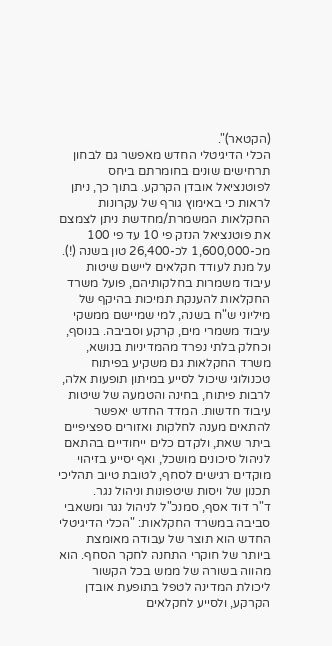(הקטאר)".
הכלי הדיגיטלי החדש מאפשר גם לבחון תרחישים שונים בחומרתם ביחס לפוטנציאל אובדן הקרקע. בתוך כך, ניתן לראות כי באימוץ גורף של עקרונות החקלאות המשמרת/מחדשת ניתן לצמצם את פוטנציאל הנזק פי 10 עד פי 100 מכ-1,600,000 לכ-26,400 טון בשנה (!).
על מנת לעודד חקלאים ליישם שיטות עיבוד משמרות בחלקותיהם, פועל משרד החקלאות להענקת תמיכות בהיקף של מיליוני ש"ח בשנה, למי שמיישם ממשקי עיבוד משמרי מים, קרקע וסביבה. בנוסף, וכחלק בלתי נפרד מהמדיניות בנושא, משרד החקלאות גם משקיע בפיתוח טכנולוגי שיכול לסייע במיתון תופעות אלה, לרבות פיתוח, בחינה והטמעה של שיטות עיבוד חדשות. המדד החדש יאפשר להתאים מענה לחלקות ואזורים ספציפיים ביתר שאת, ולקדם כלים ייחודיים בהתאם לניהול סיכונים מושכל, ואף יסייע בזיהוי מוקדים רגישים לסחף, לטובת טיוב תהליכי תכנון של ויסות שיטפונות וניהול נגר.
ד"ר דוד אסף, סמנכ"ל לניהול נגר ומשאבי סביבה במשרד החקלאות: "הכלי הדיגיטלי החדש הוא תוצר של עבודה מאומצת ביותר של חוקרי התחנה לחקר הסחף. הוא מהווה בשורה של ממש בכל הקשור ליכולת המדינה לטפל בתופעת אובדן הקרקע, ולסייע לחקלאים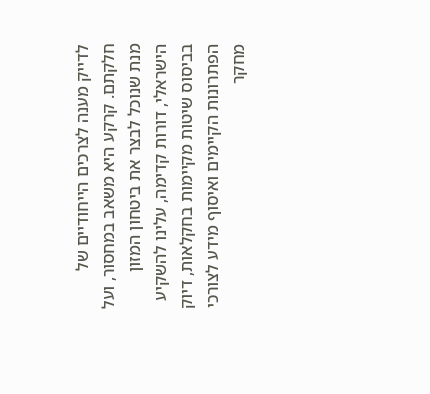לדייק מענה לצרכים הייחודיים של חלקתם. קרקע היא משאב במחסור, ועל מנת שנוכל לבצר את ביטחון המזון הישראלי, דורות קדימה, עלינו להשקיע בביסוס שיטות מקיימות בחקלאות, דיוק הפתרונות הקיימים ואיסוף מידע לצורכי מחקר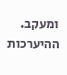ומעקב. ההיערכות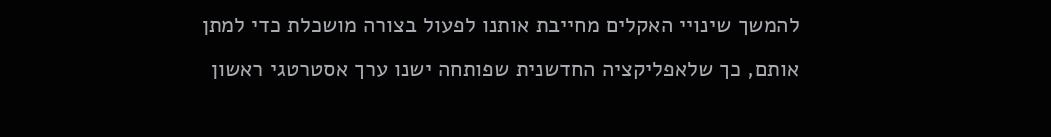להמשך שינויי האקלים מחייבת אותנו לפעול בצורה מושכלת כדי למתן אותם, כך שלאפליקציה החדשנית שפותחה ישנו ערך אסטרטגי ראשון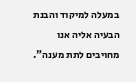במעלה למיקוד והבנת הבעיה אליה אנו מחויבים לתת מענה".